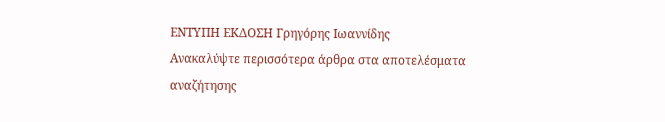ΕΝΤΥΠΗ ΕΚΔΟΣΗ Γρηγόρης Ιωαννίδης
Ανακαλύψτε περισσότερα άρθρα στα αποτελέσματα αναζήτησης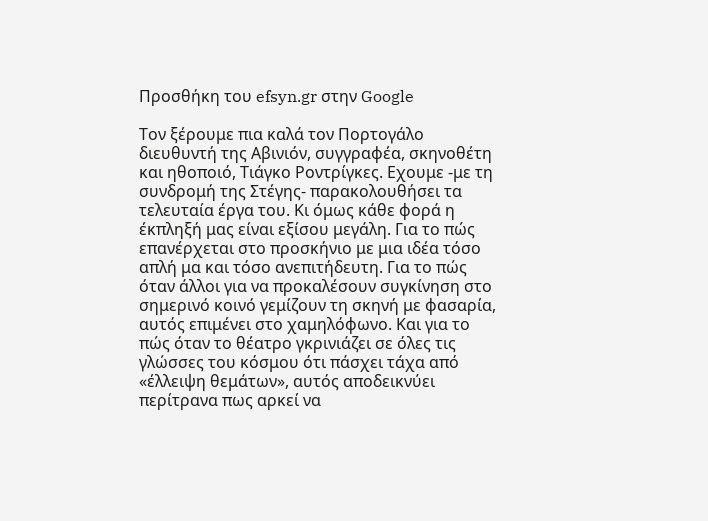Προσθήκη του efsyn.gr στην Google

Τον ξέρουμε πια καλά τον Πορτογάλο διευθυντή της Αβινιόν, συγγραφέα, σκηνοθέτη και ηθοποιό, Τιάγκο Ροντρίγκες. Εχουμε -με τη συνδρομή της Στέγης- παρακολουθήσει τα τελευταία έργα του. Κι όμως κάθε φορά η έκπληξή μας είναι εξίσου μεγάλη. Για το πώς επανέρχεται στο προσκήνιο με μια ιδέα τόσο απλή μα και τόσο ανεπιτήδευτη. Για το πώς όταν άλλοι για να προκαλέσουν συγκίνηση στο σημερινό κοινό γεμίζουν τη σκηνή με φασαρία, αυτός επιμένει στο χαμηλόφωνο. Και για το πώς όταν το θέατρο γκρινιάζει σε όλες τις γλώσσες του κόσμου ότι πάσχει τάχα από «έλλειψη θεμάτων», αυτός αποδεικνύει περίτρανα πως αρκεί να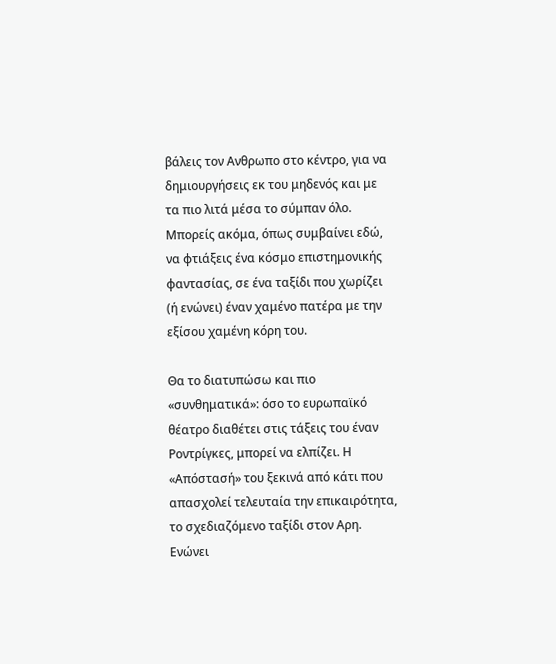βάλεις τον Ανθρωπο στο κέντρο, για να δημιουργήσεις εκ του μηδενός και με τα πιο λιτά μέσα το σύμπαν όλο. Μπορείς ακόμα, όπως συμβαίνει εδώ, να φτιάξεις ένα κόσμο επιστημονικής φαντασίας, σε ένα ταξίδι που χωρίζει (ή ενώνει) έναν χαμένο πατέρα με την εξίσου χαμένη κόρη του.

Θα το διατυπώσω και πιο «συνθηματικά»: όσο το ευρωπαϊκό θέατρο διαθέτει στις τάξεις του έναν Ροντρίγκες, μπορεί να ελπίζει. Η «Απόστασή» του ξεκινά από κάτι που απασχολεί τελευταία την επικαιρότητα, το σχεδιαζόμενο ταξίδι στον Αρη. Ενώνει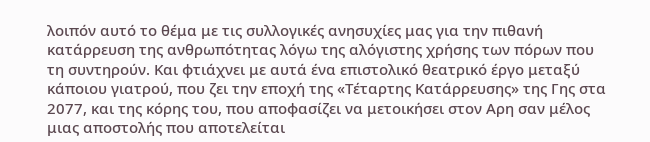λοιπόν αυτό το θέμα με τις συλλογικές ανησυχίες μας για την πιθανή κατάρρευση της ανθρωπότητας λόγω της αλόγιστης χρήσης των πόρων που τη συντηρούν. Και φτιάχνει με αυτά ένα επιστολικό θεατρικό έργο μεταξύ κάποιου γιατρού, που ζει την εποχή της «Τέταρτης Κατάρρευσης» της Γης στα 2077, και της κόρης του, που αποφασίζει να μετοικήσει στον Αρη σαν μέλος μιας αποστολής που αποτελείται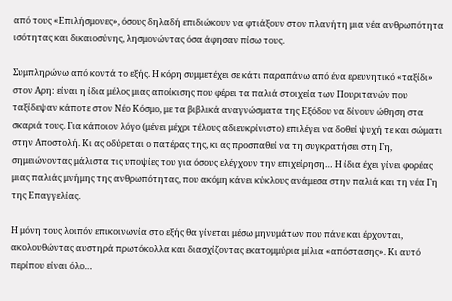από τους «Επιλήσμονες», όσους δηλαδή επιδιώκουν να φτιάξουν στον πλανήτη μια νέα ανθρωπότητα ισότητας και δικαιοσύνης, λησμονώντας όσα άφησαν πίσω τους.

Συμπληρώνω από κοντά το εξής. Η κόρη συμμετέχει σε κάτι παραπάνω από ένα ερευνητικό «ταξίδι» στον Αρη: είναι η ίδια μέλος μιας αποίκισης που φέρει τα παλιά στοιχεία των Πουριτανών που ταξίδεψαν κάποτε στον Νέο Κόσμο, με τα βιβλικά αναγνώσματα της Εξόδου να δίνουν ώθηση στα σκαριά τους. Για κάποιον λόγο (μένει μέχρι τέλους αδιευκρίνιστο) επιλέγει να δοθεί ψυχή τε και σώματι στην Αποστολή. Κι ας οδύρεται ο πατέρας της, κι ας προσπαθεί να τη συγκρατήσει στη Γη, σημειώνοντας μάλιστα τις υποψίες του για όσους ελέγχουν την επιχείρηση… Η ίδια έχει γίνει φορέας μιας παλιάς μνήμης της ανθρωπότητας, που ακόμη κάνει κύκλους ανάμεσα στην παλιά και τη νέα Γη της Επαγγελίας.

Η μόνη τους λοιπόν επικοινωνία στο εξής θα γίνεται μέσω μηνυμάτων που πάνε και έρχονται, ακολουθώντας αυστηρά πρωτόκολλα και διασχίζοντας εκατομμύρια μίλια «απόστασης». Κι αυτό περίπου είναι όλο…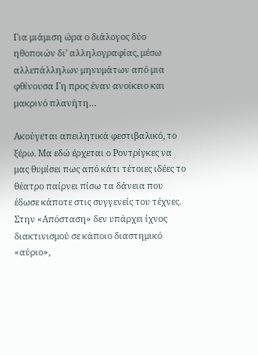Για μιάμιση ώρα ο διάλογος δύο ηθοποιών δι’ αλληλογραφίας, μέσω αλλεπάλληλων μηνυμάτων από μια φθίνουσα Γη προς έναν ανοίκειο και μακρινό πλανήτη…

Ακούγεται απειλητικά φεστιβαλικό, το ξέρω. Μα εδώ έρχεται ο Ροντρίγκες να μας θυμίσει πως από κάτι τέτοιες ιδέες το θέατρο παίρνει πίσω τα δάνεια που έδωσε κάποτε στις συγγενείς του τέχνες. Στην «Απόσταση» δεν υπάρχει ίχνος διακτινισμού σε κάποιο διαστημικό «αύριο»,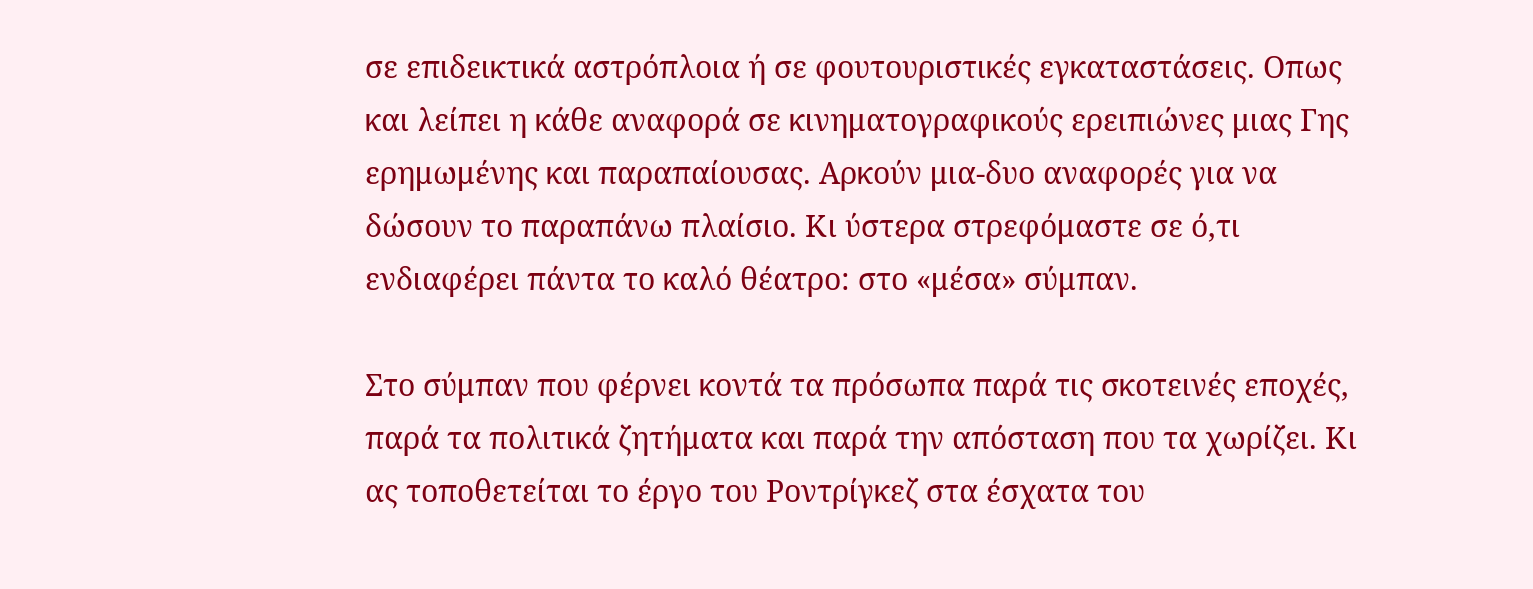σε επιδεικτικά αστρόπλοια ή σε φουτουριστικές εγκαταστάσεις. Οπως και λείπει η κάθε αναφορά σε κινηματογραφικούς ερειπιώνες μιας Γης ερημωμένης και παραπαίουσας. Αρκούν μια-δυο αναφορές για να δώσουν το παραπάνω πλαίσιο. Κι ύστερα στρεφόμαστε σε ό,τι ενδιαφέρει πάντα το καλό θέατρο: στο «μέσα» σύμπαν.

Στο σύμπαν που φέρνει κοντά τα πρόσωπα παρά τις σκοτεινές εποχές, παρά τα πολιτικά ζητήματα και παρά την απόσταση που τα χωρίζει. Κι ας τοποθετείται το έργο του Ροντρίγκεζ στα έσχατα του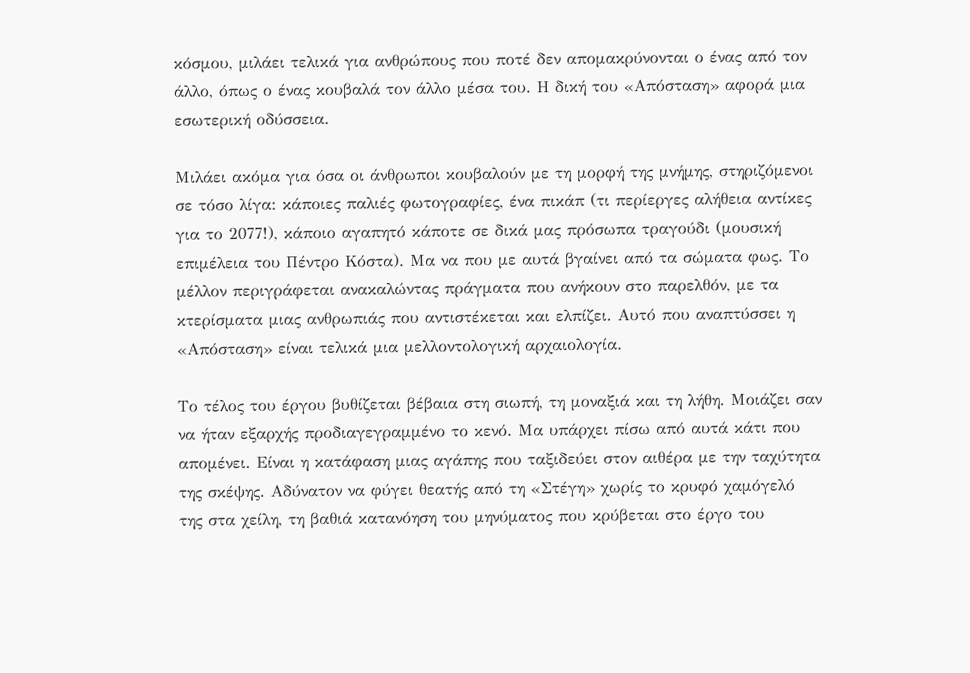κόσμου, μιλάει τελικά για ανθρώπους που ποτέ δεν απομακρύνονται ο ένας από τον άλλο, όπως ο ένας κουβαλά τον άλλο μέσα του. Η δική του «Απόσταση» αφορά μια εσωτερική οδύσσεια.

Μιλάει ακόμα για όσα οι άνθρωποι κουβαλούν με τη μορφή της μνήμης, στηριζόμενοι σε τόσο λίγα: κάποιες παλιές φωτογραφίες, ένα πικάπ (τι περίεργες αλήθεια αντίκες για το 2077!), κάποιο αγαπητό κάποτε σε δικά μας πρόσωπα τραγούδι (μουσική επιμέλεια του Πέντρο Κόστα). Μα να που με αυτά βγαίνει από τα σώματα φως. Το μέλλον περιγράφεται ανακαλώντας πράγματα που ανήκουν στο παρελθόν, με τα κτερίσματα μιας ανθρωπιάς που αντιστέκεται και ελπίζει. Αυτό που αναπτύσσει η «Απόσταση» είναι τελικά μια μελλοντολογική αρχαιολογία.

Το τέλος του έργου βυθίζεται βέβαια στη σιωπή, τη μοναξιά και τη λήθη. Μοιάζει σαν να ήταν εξαρχής προδιαγεγραμμένο το κενό. Μα υπάρχει πίσω από αυτά κάτι που απομένει. Είναι η κατάφαση μιας αγάπης που ταξιδεύει στον αιθέρα με την ταχύτητα της σκέψης. Αδύνατον να φύγει θεατής από τη «Στέγη» χωρίς το κρυφό χαμόγελό της στα χείλη, τη βαθιά κατανόηση του μηνύματος που κρύβεται στο έργο του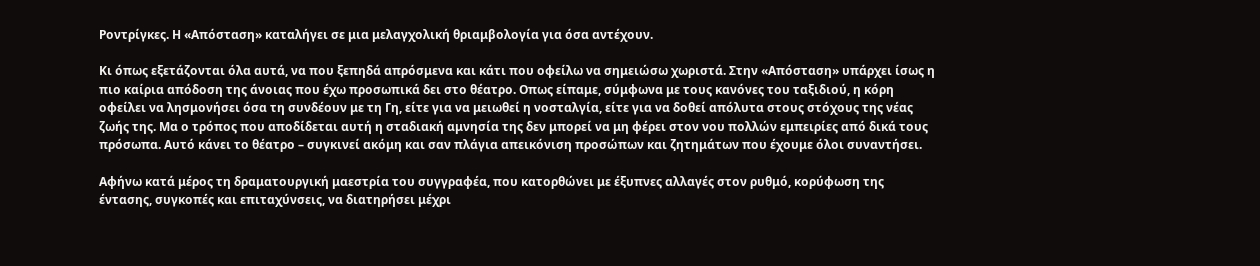Ροντρίγκες. Η «Απόσταση» καταλήγει σε μια μελαγχολική θριαμβολογία για όσα αντέχουν.

Κι όπως εξετάζονται όλα αυτά, να που ξεπηδά απρόσμενα και κάτι που οφείλω να σημειώσω χωριστά. Στην «Απόσταση» υπάρχει ίσως η πιο καίρια απόδοση της άνοιας που έχω προσωπικά δει στο θέατρο. Οπως είπαμε, σύμφωνα με τους κανόνες του ταξιδιού, η κόρη οφείλει να λησμονήσει όσα τη συνδέουν με τη Γη, είτε για να μειωθεί η νοσταλγία, είτε για να δοθεί απόλυτα στους στόχους της νέας ζωής της. Μα ο τρόπος που αποδίδεται αυτή η σταδιακή αμνησία της δεν μπορεί να μη φέρει στον νου πολλών εμπειρίες από δικά τους πρόσωπα. Αυτό κάνει το θέατρο – συγκινεί ακόμη και σαν πλάγια απεικόνιση προσώπων και ζητημάτων που έχουμε όλοι συναντήσει.

Αφήνω κατά μέρος τη δραματουργική μαεστρία του συγγραφέα, που κατορθώνει με έξυπνες αλλαγές στον ρυθμό, κορύφωση της έντασης, συγκοπές και επιταχύνσεις, να διατηρήσει μέχρι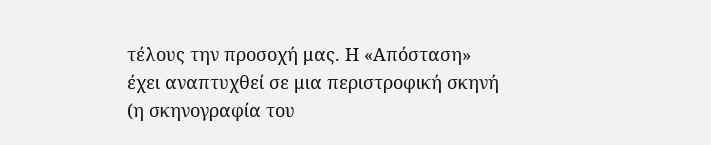τέλους την προσοχή μας. Η «Απόσταση» έχει αναπτυχθεί σε μια περιστροφική σκηνή (η σκηνογραφία του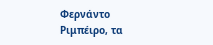Φερνάντο Ριμπέιρο, τα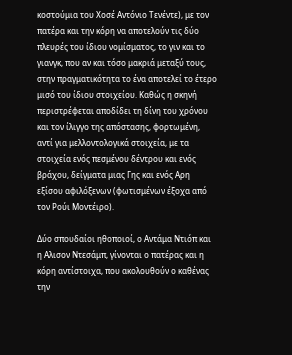κοστούμια του Χοσέ Αντόνιο Τενέντε), με τον πατέρα και την κόρη να αποτελούν τις δύο πλευρές του ίδιου νομίσματος, το γιν και το γιανγκ, που αν και τόσο μακριά μεταξύ τους, στην πραγματικότητα το ένα αποτελεί το έτερο μισό του ίδιου στοιχείου. Καθώς η σκηνή περιστρέφεται αποδίδει τη δίνη του χρόνου και τον ίλιγγο της απόστασης, φορτωμένη, αντί για μελλοντολογικά στοιχεία, με τα στοιχεία ενός πεσμένου δέντρου και ενός βράχου, δείγματα μιας Γης και ενός Αρη εξίσου αφιλόξενων (φωτισμένων έξοχα από τον Ρούι Μοντέιρο).

Δύο σπουδαίοι ηθοποιοί, ο Αντάμα Ντιόπ και η Αλισον Ντεσάμπ, γίνονται ο πατέρας και η κόρη αντίστοιχα, που ακολουθούν ο καθένας την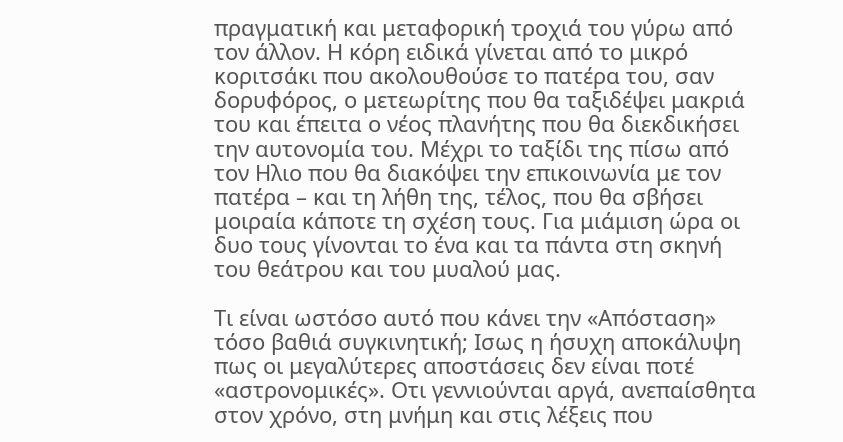πραγματική και μεταφορική τροχιά του γύρω από τον άλλον. Η κόρη ειδικά γίνεται από το μικρό κοριτσάκι που ακολουθούσε το πατέρα του, σαν δορυφόρος, ο μετεωρίτης που θα ταξιδέψει μακριά του και έπειτα ο νέος πλανήτης που θα διεκδικήσει την αυτονομία του. Μέχρι το ταξίδι της πίσω από τον Ηλιο που θα διακόψει την επικοινωνία με τον πατέρα – και τη λήθη της, τέλος, που θα σβήσει μοιραία κάποτε τη σχέση τους. Για μιάμιση ώρα οι δυο τους γίνονται το ένα και τα πάντα στη σκηνή του θεάτρου και του μυαλού μας.

Τι είναι ωστόσο αυτό που κάνει την «Απόσταση» τόσο βαθιά συγκινητική; Ισως η ήσυχη αποκάλυψη πως οι μεγαλύτερες αποστάσεις δεν είναι ποτέ «αστρονομικές». Οτι γεννιούνται αργά, ανεπαίσθητα στον χρόνο, στη μνήμη και στις λέξεις που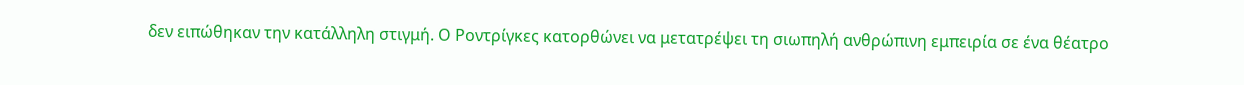δεν ειπώθηκαν την κατάλληλη στιγμή. Ο Ροντρίγκες κατορθώνει να μετατρέψει τη σιωπηλή ανθρώπινη εμπειρία σε ένα θέατρο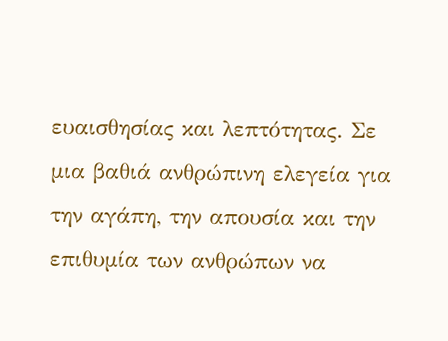ευαισθησίας και λεπτότητας. Σε μια βαθιά ανθρώπινη ελεγεία για την αγάπη, την απουσία και την επιθυμία των ανθρώπων να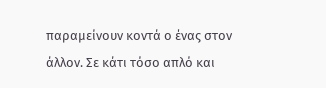παραμείνουν κοντά ο ένας στον άλλον. Σε κάτι τόσο απλό και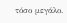τόσο μεγάλο.